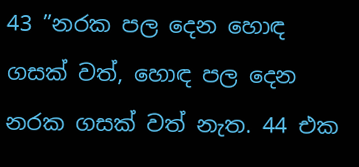43 ”නරක පල දෙන හොඳ ගසක් වත්, හොඳ පල දෙන නරක ගසක් වත් නැත. 44 එක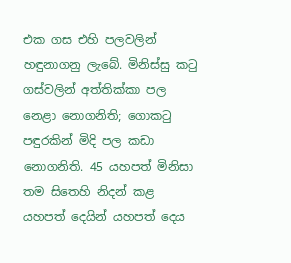එක ගස එහි පලවලින් හඳුනාගනු ලැබේ. මිනිස්සු කටු ගස්වලින් අත්තික්කා පල නෙළා නොගනිති; ගොකටු පඳුරකින් මිදි පල කඩා නොගනිති. 45 යහපත් මිනිසා තම සිතෙහි නිදන් කළ යහපත් දෙයින් යහපත් දෙය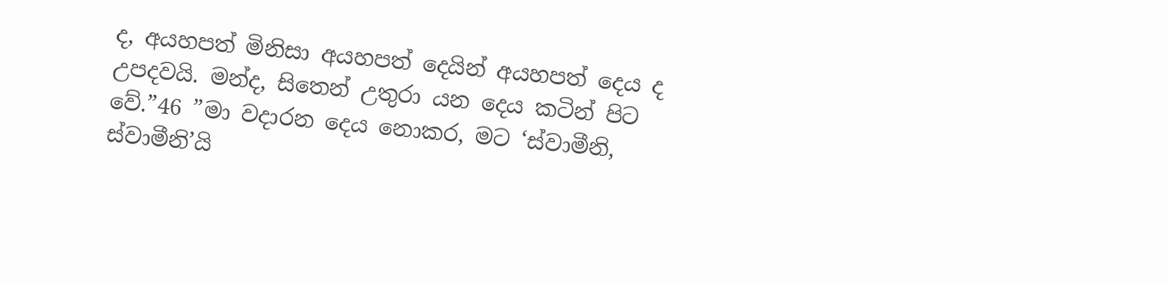ද, අයහපත් මිනිසා අයහපත් දෙයින් අයහපත් දෙය ද උපදවයි. මන්ද, සිතෙන් උතුරා යන දෙය කටින් පිට වේ.”46 ”මා වදාරන දෙය නොකර, මට ‘ස්වාමීනි, ස්වාමීනි’යි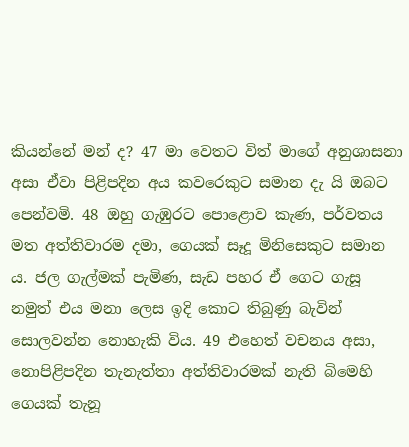කියන්නේ මන් ද? 47 මා වෙතට විත් මාගේ අනුශාසනා අසා ඒවා පිළිපදින අය කවරෙකුට සමාන දැ යි ඔබට පෙන්වමි. 48 ඔහු ගැඹුරට පොළොව කැණ, පර්වතය මත අත්තිවාරම දමා, ගෙයක් සෑදූ මිනිසෙකුට සමාන ය. ජල ගැල්මක් පැමිණ, සැඩ පහර ඒ ගෙට ගැසූ නමුත් එය මනා ලෙස ඉදි කොට තිබුණු බැවින් සොලවන්න නොහැකි විය. 49 එහෙත් වචනය අසා, නොපිළිපදින තැනැත්තා අත්තිවාරමක් නැති බිමෙහි ගෙයක් තැනූ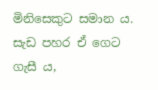මිනිසෙකුට සමාන ය. සැඩ පහර ඒ ගෙට ගැසී ය,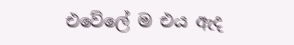එවේලේ ම එය ඇද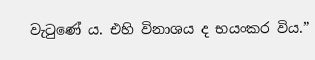වැටුණේ ය. එහි විනාශය ද භයංකර විය.”